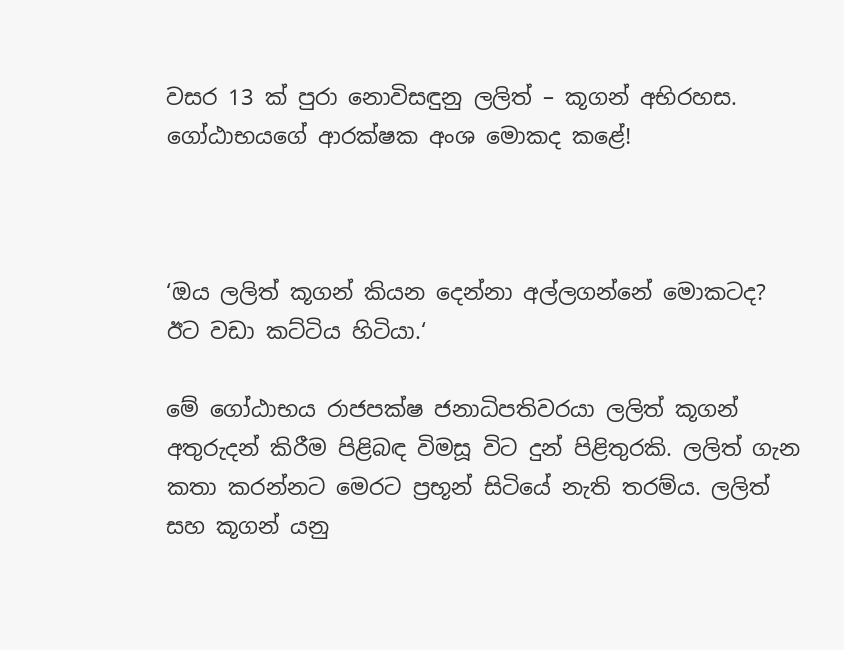වසර 13 ක් පුරා නොවිසඳුනු ලලිත් – කූගන් අභිරහස. ගෝඨාභයගේ ආරක්ෂක අංශ මොකද කළේ!



‘ඔය ලලිත් කූගන් කියන දෙන්නා අල්ලගන්නේ මොකටද? ඊට වඩා කට්ටිය හිටියා.‘

මේ ගෝඨාභය රාජපක්ෂ ජනාධිපතිවරයා ලලිත් කූගන් අතුරුදන් කිරීම පිළිබඳ විමසූ විට දුන් පිළිතුරකි. ලලිත් ගැන කතා කරන්නට මෙරට ප්‍රභූන් සිටියේ නැති තරම්ය. ලලිත් සහ කූගන් යනු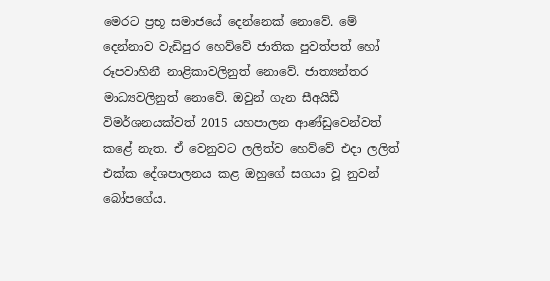මෙරට ප්‍රභූ සමාජයේ දෙන්නෙක් නොවේ. මේ දෙන්නාව වැඩිපුර හෙව්වේ ජාතික පුවත්පත් හෝ රූපවාහිනී නාළිකාවලිනුත් නොවේ. ජාත්‍යන්තර මාධ්‍යවලිනුත් නොවේ. ඔවුන් ගැන සීඅයිඩී විමර්ශනයක්වත් 2015 යහපාලන ආණ්ඩුවෙන්වත් කළේ නැත. ඒ වෙනුවට ලලිත්ව හෙව්වේ එදා ලලිත් එක්ක දේශපාලනය කළ ඔහුගේ සගයා වූ නුවන් බෝපගේය.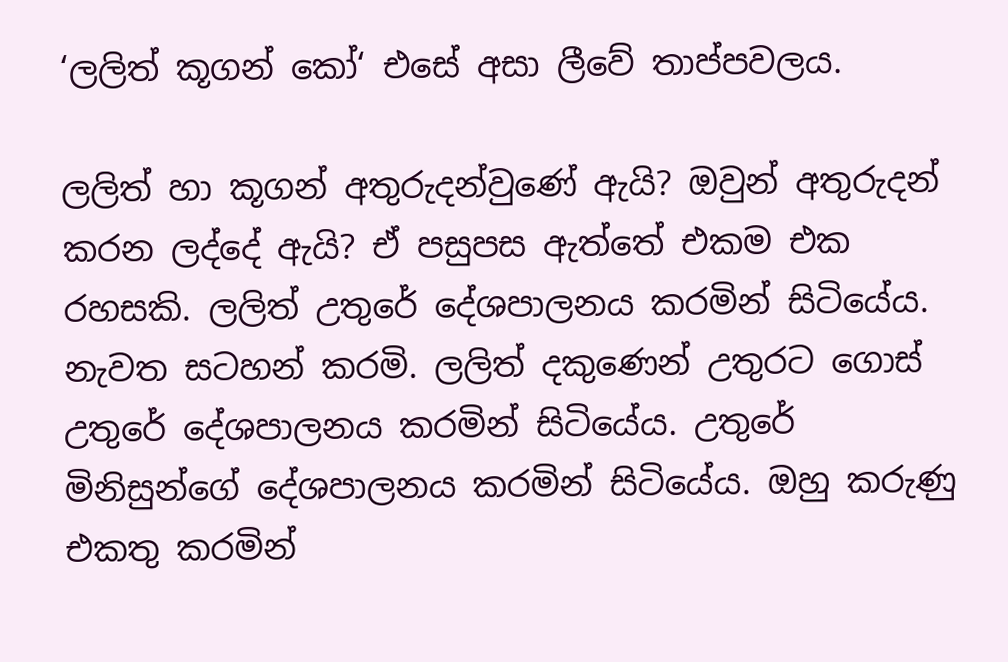‘ලලිත් කූගන් කෝ‘ එසේ අසා ලීවේ තාප්පවලය.

ලලිත් හා කූගන් අතුරුදන්වුණේ ඇයි? ඔවුන් අතුරුදන් කරන ලද්දේ ඇයි? ඒ පසුපස ඇත්තේ එකම එක රහසකි. ලලිත් උතුරේ දේශපාලනය කරමින් සිටියේය. නැවත සටහන් කරමි. ලලිත් දකුණෙන් උතුරට ගොස් උතුරේ දේශපාලනය කරමින් සිටියේය. උතුරේ මිනිසුන්ගේ දේශපාලනය කරමින් සිටියේය. ඔහු කරුණු එකතු කරමින්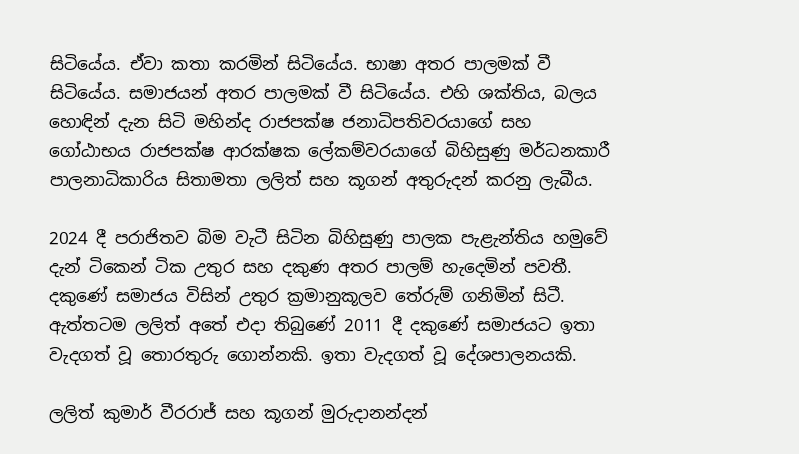සිටියේය. ඒවා කතා කරමින් සිටියේය. භාෂා අතර පාලමක් වී සිටියේය. සමාජයන් අතර පාලමක් වී සිටියේය. එහි ශක්තිය, බලය හොඳින් දැන සිටි මහින්ද රාජපක්ෂ ජනාධිපතිවරයාගේ සහ ගෝඨාභය රාජපක්ෂ ආරක්ෂක ලේකම්වරයාගේ බිහිසුණු මර්ධනකාරී පාලනාධිකාරිය සිතාමතා ලලිත් සහ කූගන් අතුරුදන් කරනු ලැබීය.

2024 දී පරාජිතව බිම වැටී සිටින බිහිසුණු පාලක පැළැන්තිය හමුවේ දැන් ටිකෙන් ටික උතුර සහ දකුණ අතර පාලම් හැදෙමින් පවතී. දකුණේ සමාජය විසින් උතුර ක්‍රමානුකූලව තේරුම් ගනිමින් සිටී. ඇත්තටම ලලිත් අතේ එදා තිබුණේ 2011 දී දකුණේ සමාජයට ඉතා වැදගත් වූ තොරතුරු ගොන්නකි. ඉතා වැදගත් වූ දේශපාලනයකි.

ලලිත් කුමාර් වීරරාජ් සහ කූගන් මුරුදානන්දන්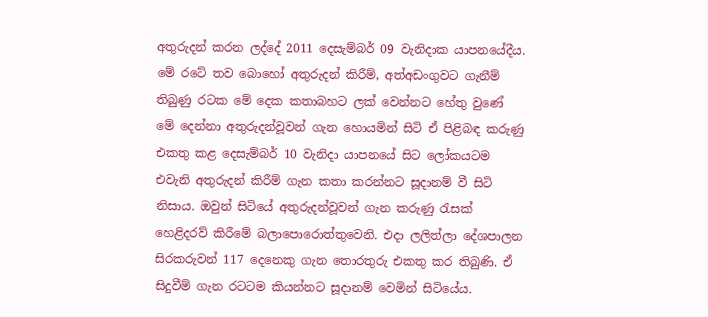අතුරුදන් කරන ලද්දේ 2011 දෙසැම්බර් 09 වැනිදාක යාපනයේදීය. මේ රටේ තව බොහෝ අතුරුදන් කිරීම්, අත්අඩංගුවට ගැනීම් තිබුණු රටක මේ දෙක කතාබහට ලක් වෙන්නට හේතු වුණේ මේ දෙන්නා අතුරුදන්වූවන් ගැන හොයමින් සිටි ඒ පිළිබඳ කරුණු එකතු කළ දෙසැම්බර් 10 වැනිදා යාපනයේ සිට ලෝකයටම එවැනි අතුරුදන් කිරීම් ගැන කතා කරන්නට සූදානම් වී සිටි නිසාය. ඔවුන් සිටියේ අතුරුදන්වූවන් ගැන කරුණු රැසක් හෙළිදරව් කිරීමේ බලාපොරොත්තුවෙනි. එදා ලලිත්ලා දේශපාලන සිරකරුවන් 117 දෙනෙකු ගැන තොරතුරු එකතු කර තිබුණි. ඒ සිදුවීම් ගැන රටටම කියන්නට සූදානම් වෙමින් සිටියේය.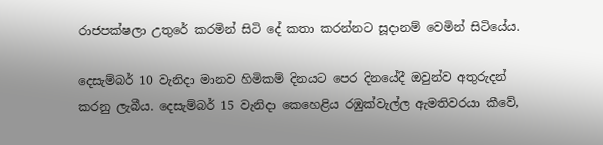රාජපක්ෂලා උතුරේ කරමින් සිටි දේ කතා කරන්නට සූදානම් වෙමින් සිටියේය.

දෙසැම්බර් 10 වැනිදා මානව හිමිකම් දිනයට පෙර දිනයේදී ඔවුන්ව අතුරුදන් කරනු ලැබීය. දෙසැම්බර් 15 වැනිදා කෙහෙළිය රඹුක්වැල්ල ඇමතිවරයා කීවේ,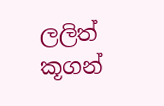ලලිත් කූගන්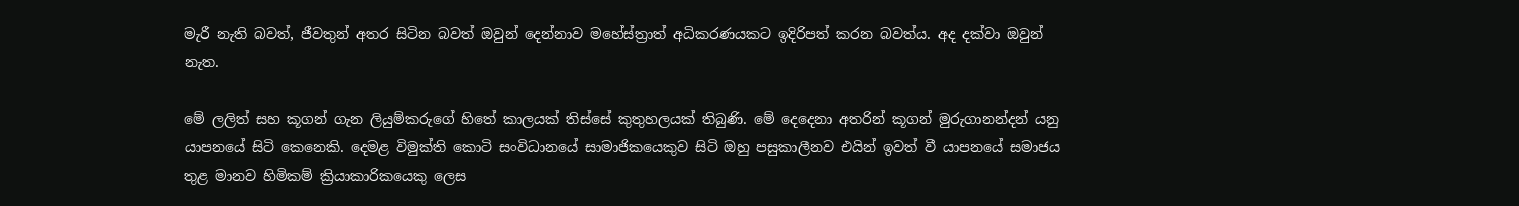මැරී නැති බවත්, ජීවතුන් අතර සිටින බවත් ඔවුන් දෙන්නාව මහේස්ත්‍රාත් අධිකරණයකට ඉදිරිපත් කරන බවත්ය. අද දක්වා ඔවුන් නැත.

මේ ලලිත් සහ කූගන් ගැන ලියුම්කරුගේ හිතේ කාලයක් තිස්සේ කුතුහලයක් තිබුණි. මේ දෙදෙනා අතරින් කූගන් මුරුගානන්දන් යනු යාපනයේ සිටි කෙනෙකි. දෙමළ විමුක්ති කොටි සංවිධානයේ සාමාජිකයෙකුව සිටි ඔහු පසුකාලීනව එයින් ඉවත් වී යාපනයේ සමාජය තුළ මානව හිමිකම් ක්‍රියාකාරිකයෙකු ලෙස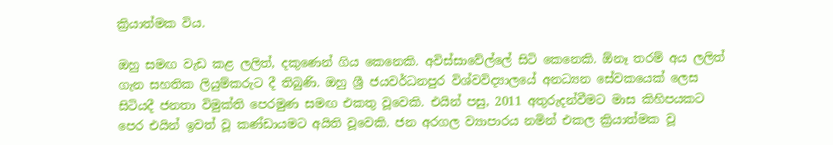ක්‍රියාත්මක විය.

ඔහු සමඟ වැඩ කළ ලලිත්, දකුණෙන් ගිය කෙනෙකි. අවිස්සාවේල්ලේ සිටි කෙනෙකි. ඕනෑ තරම් අය ලලිත් ගැන සහතික ලියුම්කරුට දී තිබුණි. ඔහු ශ්‍රී ජයවර්ධනපුර විශ්වවිද්‍යාලයේ අනධ්‍යන සේවකයෙක් ලෙස සිටියදී ජනතා විමුක්ති පෙරමුණ සමඟ එකතු වූවෙකි. එයින් පසු, 2011 අතුරුදන්වීමට මාස කිහිපයකට පෙර එයින් ඉවත් වූ කණ්ඩායමට අයිති වූවෙකි. ජන අරගල ව්‍යාපාරය නමින් එකල ක්‍රියාත්මක වූ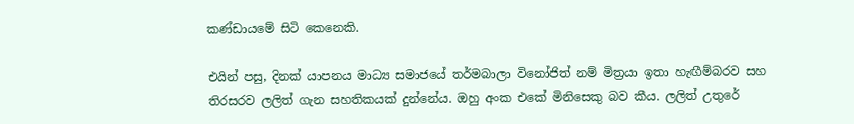කණ්ඩායමේ සිටි කෙනෙකි.

එයින් පසු, දිනක් යාපනය මාධ්‍ය සමාජයේ තර්මබාලා විනෝජිත් නම් මිත්‍රයා ඉතා හැඟීම්බරව සහ තිරසරව ලලිත් ගැන සහතිකයක් දුන්නේය. ඔහු අංක එකේ මිනිසෙකු බව කීය. ලලිත් උතුරේ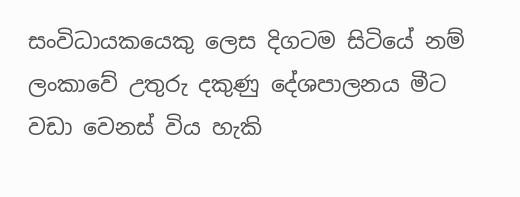සංවිධායකයෙකු ලෙස දිගටම සිටියේ නම් ලංකාවේ උතුරු දකුණු දේශපාලනය මීට වඩා වෙනස් විය හැකි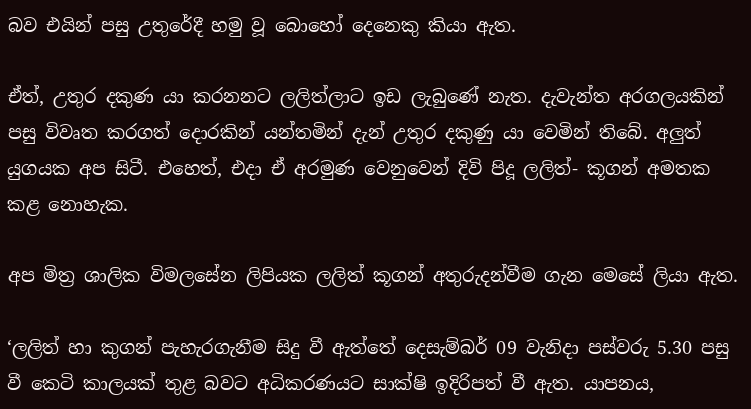බව එයින් පසු උතුරේදී හමු වූ බොහෝ දෙනෙකු කියා ඇත.

ඒත්, උතුර දකුණ යා කරනනට ලලිත්ලාට ඉඩ ලැබුණේ නැත. දැවැන්ත අරගලයකින් පසු විවෘත කරගත් දොරකින් යන්තමින් දැන් උතුර දකුණු යා වෙමින් තිබේ. අලුත් යුගයක අප සිටී. එහෙත්, එදා ඒ අරමුණ වෙනුවෙන් දිවි පිදූ ලලිත්- කූගන් අමතක කළ නොහැක.

අප මිත්‍ර ශාලික විමලසේන ලිපියක ලලිත් කූගන් අතුරුදන්වීම ගැන මෙසේ ලියා ඇත.

‘ලලිත් හා කුගන් පැහැරගැනීම සිදු වී ඇත්තේ දෙසැම්බර් 09 වැනිදා පස්වරු 5.30 පසු වී කෙටි කාලයක් තුළ බවට අධිකරණයට සාක්ෂි ඉදිරිපත් වී ඇත. යාපනය,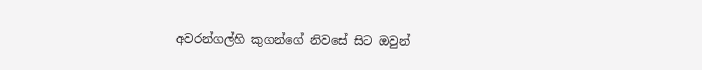අවරන්ගල්හි කුගන්ගේ නිවසේ සිට ඔවුන්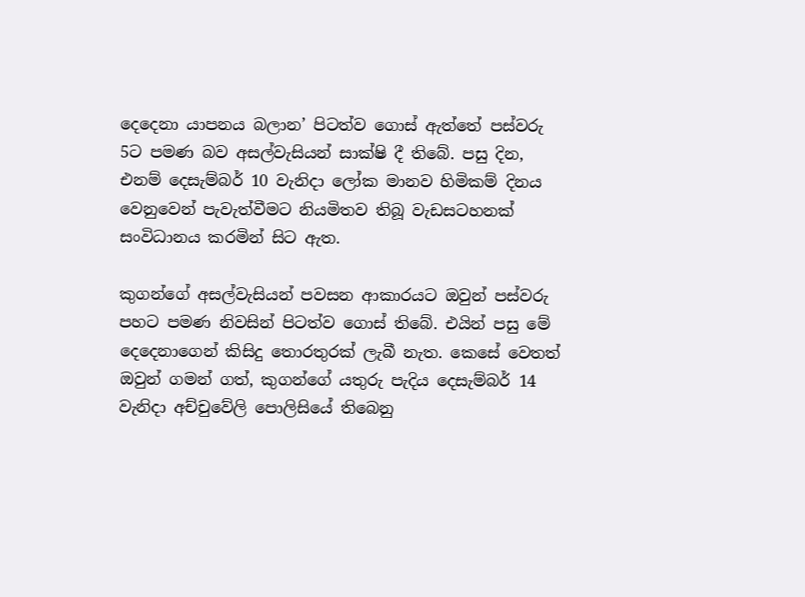දෙදෙනා යාපනය බලාන’ පිටත්ව ගොස් ඇත්තේ පස්වරු 5ට පමණ බව අසල්වැසියන් සාක්ෂි දී තිබේ. පසු දින, එනම් දෙසැම්බර් 10 වැනිදා ලෝක මානව හිමිකම් දිනය වෙනුවෙන් පැවැත්වීමට නියමිතව තිබූ වැඩසටහනක් සංවිධානය කරමින් සිට ඇත.

කුගන්ගේ අසල්වැසියන් පවසන ආකාරයට ඔවුන් පස්වරු පහට පමණ නිවසින් පිටත්ව ගොස් තිබේ. එයින් පසු මේ දෙදෙනාගෙන් කිසිදු තොරතුරක් ලැබී නැත. කෙසේ වෙතත් ඔවුන් ගමන් ගත්, කුගන්ගේ යතුරු පැදිය දෙසැම්බර් 14 වැනිදා අච්චුවේලි පොලිසියේ තිබෙනු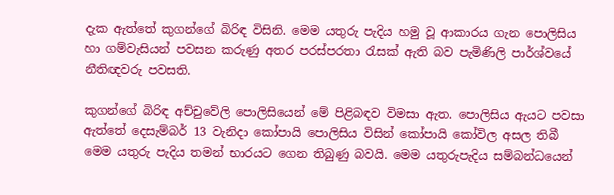දැක ඇත්තේ කුගන්ගේ බිරිඳ විසිනි. මෙම යතුරු පැදිය හමු වූ ආකාරය ගැන පොලිසිය හා ගම්වැසියන් පවසන කරුණු අතර පරස්පරතා රැසක් ඇති බව පැමිණිලි පාර්ශ්වයේ නීතිඥවරු පවසති.

කුගන්ගේ බිරිඳ අච්චුවේලි පොලිසියෙන් මේ පිළිබඳව විමසා ඇත. පොලිසිය ඇයට පවසා ඇත්තේ දෙසැම්බර් 13 වැනිදා කෝපායි පොලිසිය විසින් කෝපායි කෝවිල අසල තිබී මෙම යතුරු පැදිය තමන් භාරයට ගෙන තිබුණු බවයි. මෙම යතුරුපැදිය සම්බන්ධයෙන්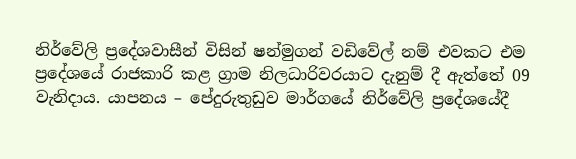නිර්වේලි ප්‍රදේශවාසීන් විසින් ෂන්මුගන් වඩිවේල් නම් එවකට එම ප්‍රදේශයේ රාජකාරි කළ ග්‍රාම නිලධාරිවරයාට දැනුම් දී ඇත්තේ 09 වැනිදාය. යාපනය – පේදුරුතුඩුව මාර්ගයේ නිර්වේලි ප්‍රදේශයේදී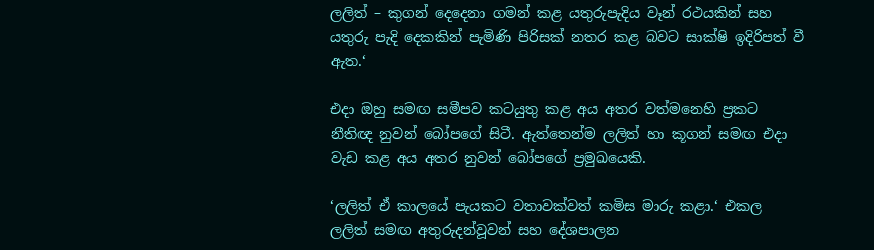ලලිත් – කුගන් දෙදෙනා ගමන් කළ යතුරුපැදිය වෑන් රථයකින් සහ යතුරු පැදි දෙකකින් පැමිණි පිරිසක් නතර කළ බවට සාක්ෂි ඉදිරිපත් වී ඇත.‘

එදා ඔහු සමඟ සමීපව කටයුතු කළ අය අතර වත්මනෙහි ප්‍රකට නීතිඥ නුවන් බෝපගේ සිටී. ඇත්තෙන්ම ලලිත් හා කූගන් සමඟ එදා වැඩ කළ අය අතර නුවන් බෝපගේ ප්‍රමුඛයෙකි.

‘ලලිත් ඒ කාලයේ පැයකට වතාවක්වත් කමිස මාරු කළා.‘ එකල ලලිත් සමඟ අතුරුදන්වූවන් සහ දේශපාලන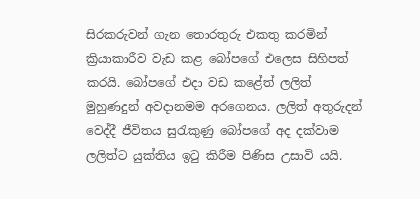සිරකරුවන් ගැන තොරතුරු එකතු කරමින් ක්‍රියාකාරීව වැඩ කළ බෝපගේ එලෙස සිහිපත් කරයි. බෝපගේ එදා වඩ කළේත් ලලිත් මුහුණදුන් අවදානමම අරගෙනය. ලලිත් අතුරුදන් වෙද්දී ජීවිතය සුරැකුණු බෝපගේ අද දක්වාම ලලිත්ට යුක්තිය ඉටු කිරීම පිණිස උසාවි යයි.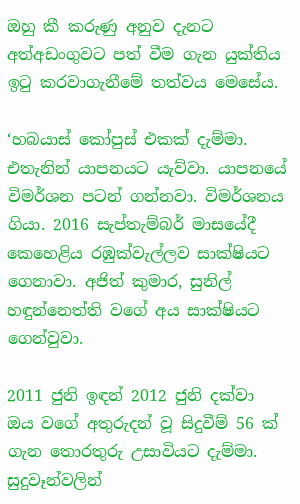ඔහු කී කරුණු අනුව දැනට අත්අඩංගුවට පත් වීම ගැන යුක්තිය ඉටු කරවාගැනීමේ තත්වය මෙසේය.

‘හබයාස් කෝපුස් එකක් දැම්මා. එතැනින් යාපනයට යැව්වා. යාපනයේ විමර්ශන පටන් ගන්නවා. විමර්ශනය ගියා. 2016 සැප්තැම්බර් මාසයේදී කෙහෙළිය රඹුක්වැල්ලව සාක්ෂියට ගෙනාවා. අජිත් කුමාර, සුනිල් හඳුන්නෙත්ති වගේ අය සාක්ෂියට ගෙන්වුවා.

2011 ජුනි ඉඳන් 2012 ජුනි දක්වා ඔය වගේ අතුරුදන් වූ සිදුවීම් 56 ක් ගැන තොරතුරු උසාවියට දැම්මා. සුදුවෑන්වලින්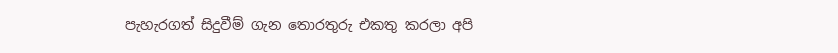පැහැරගත් සිදුවීම් ගැන තොරතුරු එකතු කරලා අපි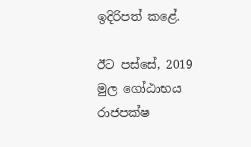ඉදිරිපත් කළේ.

ඊට පස්සේ, 2019 මුල ගෝඨාභය රාජපක්ෂ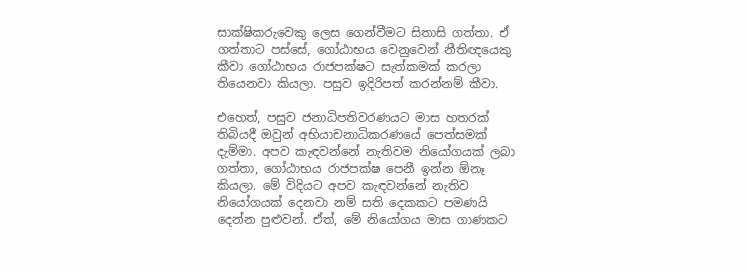සාක්ෂිකරුවෙකු ලෙස ගෙන්වීමට සිතාසි ගත්තා. ඒ ගත්තාට පස්සේ, ගෝඨාභය වෙනුවෙන් නීතිඥයෙකු කීවා ගෝඨාභය රාජපක්ෂට සැත්කමක් කරලා තියෙනවා කියලා. පසුව ඉදිරිපත් කරන්නම් කීවා.

එහෙත්, පසුව ජනාධිපතිවරණයට මාස හතරක් තිබියදී ඔවුන් අභියාචනාධිකරණයේ පෙත්සමක් දැම්මා. අපව කැඳවන්නේ නැතිවම නියෝගයක් ලබා ගත්තා, ගෝඨාභය රාජපක්ෂ පෙනී ඉන්න ඕනෑ කියලා. මේ විදියට අපව කැඳවන්නේ නැතිව නියෝගයක් දෙනවා නම් සති දෙකකට පමණයි දෙන්න පුළුවන්. ඒත්, මේ නියෝගය මාස ගාණකට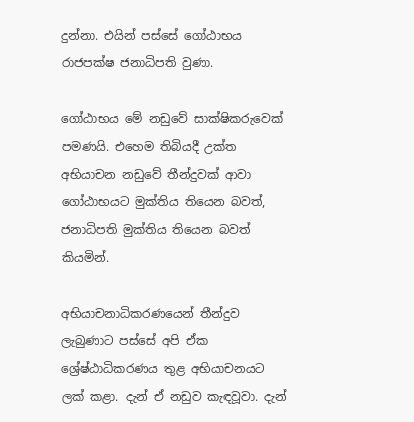දුන්නා. එයින් පස්සේ ගෝඨාභය රාජපක්ෂ ජනාධිපති වුණා.

ගෝඨාභය මේ නඩුවේ සාක්ෂිකරුවෙක් පමණයි. එහෙම තිබියදී උක්ත අභියාචන නඩුවේ තීන්දුවක් ආවා ගෝඨාභයට මුක්තිය තියෙන බවත්, ජනාධිපති මුක්තිය තියෙන බවත් කියමින්.

අභියාචනාධිකරණයෙන් තීන්දුව ලැබුණාට පස්සේ අපි ඒක ශ්‍රේෂ්ඨාධිකරණය තුළ අභියාචනයට ලක් කළා. දැන් ඒ නඩුව කැඳවූවා. දැන්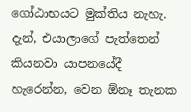ගෝඨාභයට මුක්තිය නැහැ. දැන්, එයාලාගේ පැත්තෙන් කියනවා යාපනයේදී හැරෙන්න, වෙන ඕනෑ තැනක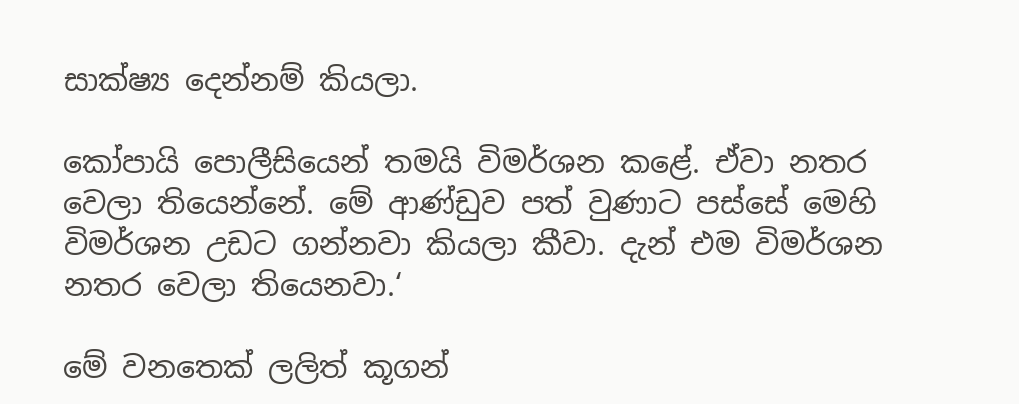සාක්ෂ්‍ය දෙන්නම් කියලා.

කෝපායි පොලීසියෙන් තමයි විමර්ශන කළේ. ඒවා නතර වෙලා තියෙන්නේ. මේ ආණ්ඩුව පත් වුණාට පස්සේ මෙහි විමර්ශන උඩට ගන්නවා කියලා කීවා. දැන් එම විමර්ශන නතර වෙලා තියෙනවා.‘

මේ වනතෙක් ලලිත් කූගන්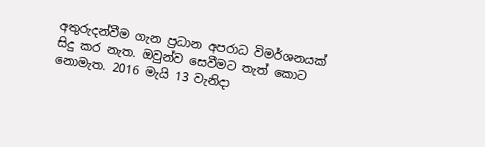අතුරුදන්වීම ගැන ප්‍රධාන අපරාධ විමර්ශනයක් සිදු කර නැත. ඔවුන්ව සෙවීමට තැත් කොට නොමැත. 2016 මැයි 13 වැනිදා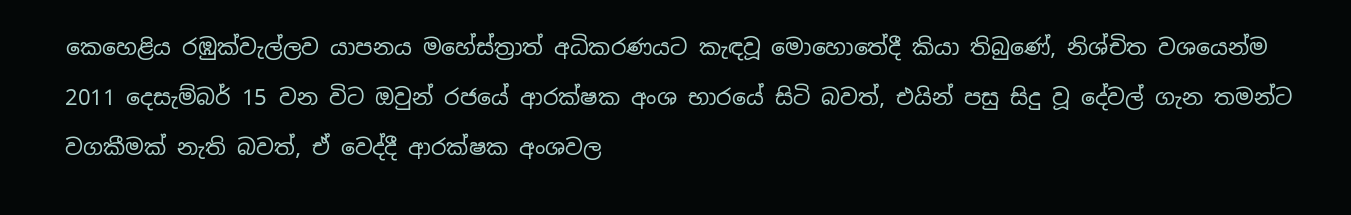කෙහෙළිය රඹුක්වැල්ලව යාපනය මහේස්ත්‍රාත් අධිකරණයට කැඳවූ මොහොතේදී කියා තිබුණේ, නිශ්චිත වශයෙන්ම 2011 දෙසැම්බර් 15 වන විට ඔවුන් රජයේ ආරක්ෂක අංශ භාරයේ සිටි බවත්, එයින් පසු සිදු වූ දේවල් ගැන තමන්ට වගකීමක් නැති බවත්, ඒ වෙද්දී ආරක්ෂක අංශවල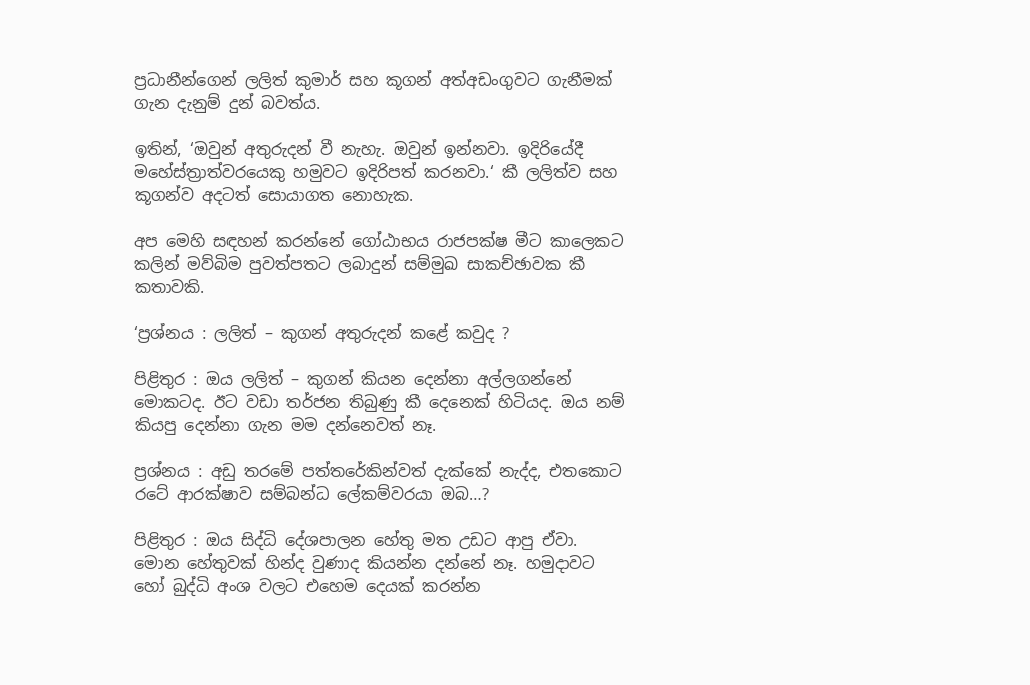ප්‍රධානීන්ගෙන් ලලිත් කුමාර් සහ කූගන් අත්අඩංගුවට ගැනීමක් ගැන දැනුම් දුන් බවත්ය.

ඉතින්, ‘ඔවුන් අතුරුදන් වී නැහැ. ඔවුන් ඉන්නවා. ඉදිරියේදී මහේස්ත්‍රාත්වරයෙකු හමුවට ඉදිරිපත් කරනවා.‘ කී ලලිත්ව සහ කූගන්ව අදටත් සොයාගත නොහැක.

අප මෙහි සඳහන් කරන්නේ ගෝඨාභය රාජපක්ෂ මීට කාලෙකට කලින් මව්බිම පුවත්පතට ලබාදුන් සම්මුඛ සාකච්ඡාවක කී කතාවකි.

‘ප්‍රශ්නය : ලලිත් – කුගන් අතුරුදන් කළේ කවුද ?

පිළිතුර : ඔය ලලිත් – කුගන් කියන දෙන්නා අල්ලගන්නේ මොකටද. ඊට වඩා තර්ජන තිබුණු කී දෙනෙක් හිටියද. ඔය නම් කියපු දෙන්නා ගැන මම දන්නෙවත් නෑ.

ප්‍රශ්නය : අඩු තරමේ පත්තරේකින්වත් දැක්කේ නැද්ද, එතකොට රටේ ආරක්ෂාව සම්බන්ධ ලේකම්වරයා ඔබ…?

පිළිතුර : ඔය සිද්ධි දේශපාලන හේතු මත උඩට ආපු ඒවා. මොන හේතුවක් හින්ද වුණාද කියන්න දන්නේ නෑ. හමුදාවට හෝ බුද්ධි අංශ වලට එහෙම දෙයක් කරන්න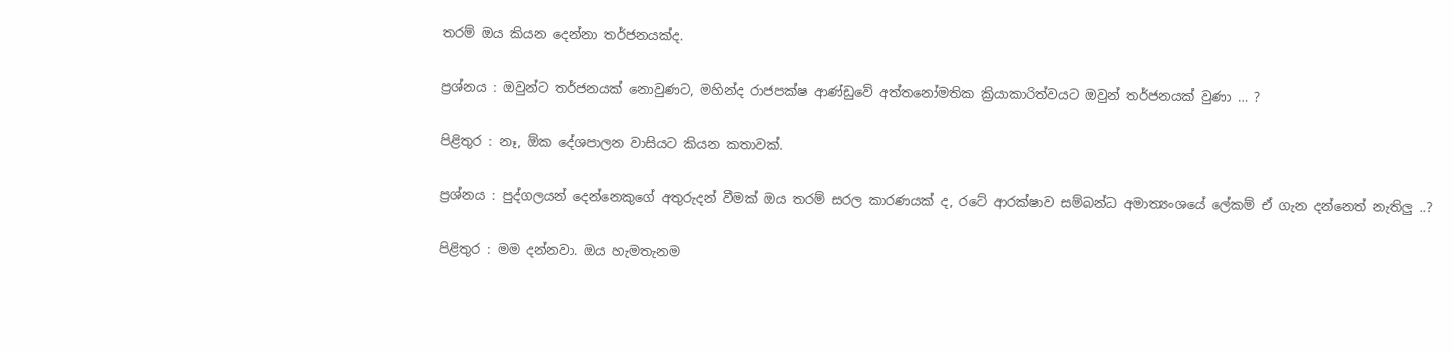තරම් ඔය කියන දෙන්නා තර්ජනයක්ද.

ප්‍රශ්නය : ඔවුන්ට තර්ජනයක් නොවුණට, මහින්ද රාජපක්ෂ ආණ්ඩුවේ අත්තනෝමතික ක්‍රියාකාරිත්වයට ඔවුන් තර්ජනයක් වුණා … ?

පිළිතුර : නෑ, ඕක දේශපාලන වාසියට කියන කතාවක්.

ප්‍රශ්නය : පුද්ගලයන් දෙන්නෙකුගේ අතුරුදන් වීමක් ඔය තරම් සරල කාරණයක් ද, රටේ ආරක්ෂාව සම්බන්ධ අමාත්‍යංශයේ ලේකම් ඒ ගැන දන්නෙත් නැතිලු ..?

පිළිතුර : මම දන්නවා. ඔය හැමතැනම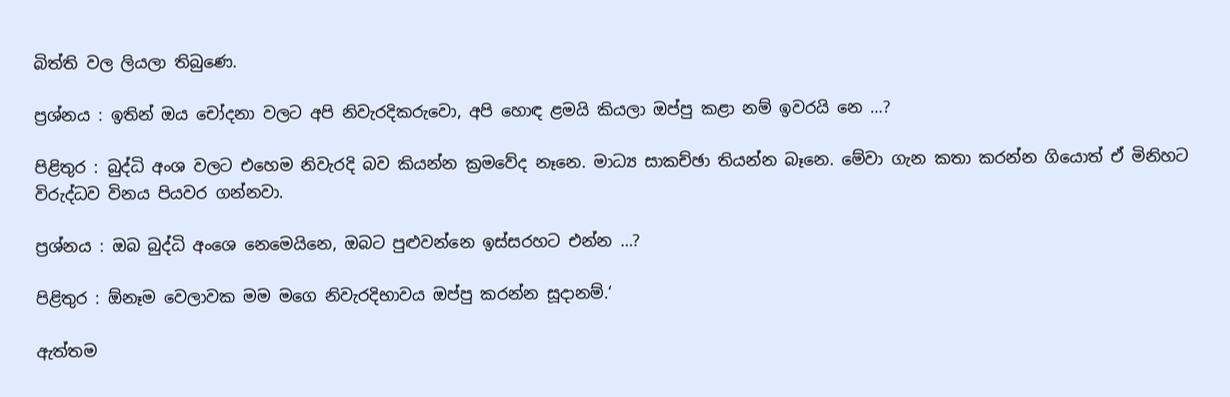බිත්ති වල ලියලා තිබුණෙ.

ප්‍රශ්නය : ඉතින් ඔය චෝදනා වලට අපි නිවැරදිකරුවො, අපි හොඳ ළමයි කියලා ඔප්පු කළා නම් ඉවරයි නෙ …?

පිළිතුර : බුද්ධි අංශ වලට එහෙම නිවැරදි බව කියන්න ක්‍රමවේද නෑනෙ. මාධ්‍ය සාකච්ඡා තියන්න බෑනෙ. මේවා ගැන කතා කරන්න ගියොත් ඒ මිනිහට විරුද්ධව විනය පියවර ගන්නවා.

ප්‍රශ්නය : ඔබ බුද්ධි අංශෙ නෙමෙයිනෙ, ඔබට පුළුවන්නෙ ඉස්සරහට එන්න …?

පිළිතුර : ඕනෑම වෙලාවක මම මගෙ නිවැරදිභාවය ඔප්පු කරන්න සූදානම්.‘

ඇත්තම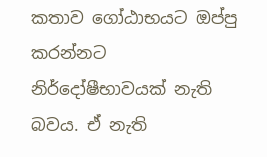කතාව ගෝඨාභයට ඔප්පු කරන්නට නිර්දෝෂීභාවයක් නැති බවය. ඒ නැති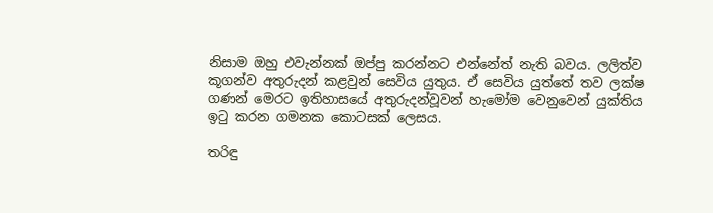නිසාම ඔහු එවැන්නක් ඔප්පු කරන්නට එන්නේත් නැති බවය. ලලිත්ව කූගන්ව අතුරුදන් කළවුන් සෙවිය යුතුය. ඒ සෙවිය යුත්තේ තව ලක්ෂ ගණන් මෙරට ඉතිහාසයේ අතුරුදන්වූවන් හැමෝම වෙනුවෙන් යුක්තිය ඉටු කරන ගමනක කොටසක් ලෙසය.

තරිඳු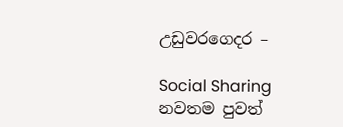උඩුවරගෙදර –

Social Sharing
නවතම පුවත්